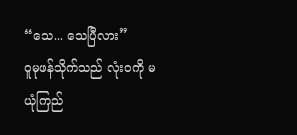“သေ... သေပြီလား”
ဝူမုဖန်သိုက်သည် လုံးဝကို မယုံကြည်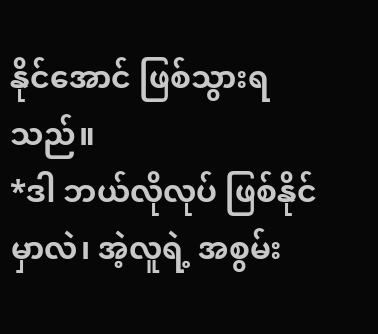နိုင်အောင် ဖြစ်သွားရသည်။
*ဒါ ဘယ်လိုလုပ် ဖြစ်နိုင်မှာလဲ၊ အဲ့လူရဲ့ အစွမ်း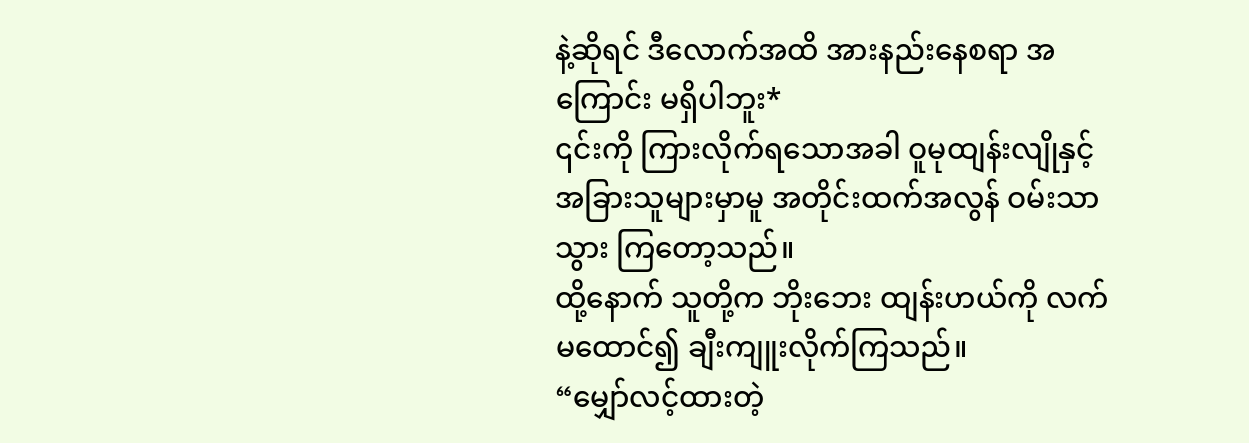နဲ့ဆိုရင် ဒီလောက်အထိ အားနည်းနေစရာ အကြောင်း မရှိပါဘူး*
၎င်းကို ကြားလိုက်ရသောအခါ ဝူမုထျန်းလျိုနှင့် အခြားသူများမှာမူ အတိုင်းထက်အလွန် ဝမ်းသာသွား ကြတော့သည်။
ထို့နောက် သူတို့က ဘိုးဘေး ထျန်းဟယ်ကို လက်မထောင်၍ ချီးကျူးလိုက်ကြသည်။
“မျှော်လင့်ထားတဲ့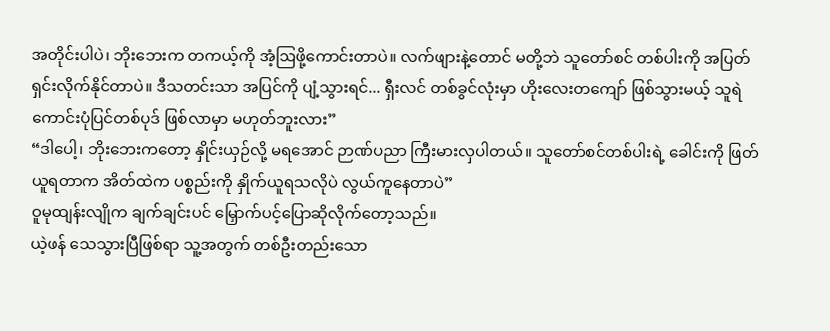အတိုင်းပါပဲ၊ ဘိုးဘေးက တကယ့်ကို အံ့ဩဖို့ကောင်းတာပဲ။ လက်ဖျားနဲ့တောင် မတို့ဘဲ သူတော်စင် တစ်ပါးကို အပြတ်ရှင်းလိုက်နိုင်တာပဲ။ ဒီသတင်းသာ အပြင်ကို ပျံ့သွားရင်... ရှီးလင် တစ်ခွင်လုံးမှာ ဟိုးလေးတကျော် ဖြစ်သွားမယ့် သူရဲကောင်းပုံပြင်တစ်ပုဒ် ဖြစ်လာမှာ မဟုတ်ဘူးလား”
“ဒါပေါ့၊ ဘိုးဘေးကတော့ နှိုင်းယှဉ်လို့ မရအောင် ဉာဏ်ပညာ ကြီးမားလှပါတယ်။ သူတော်စင်တစ်ပါးရဲ့ ခေါင်းကို ဖြတ်ယူရတာက အိတ်ထဲက ပစ္စည်းကို နှိုက်ယူရသလိုပဲ လွယ်ကူနေတာပဲ”
ဝူမုထျန်းလျိုက ချက်ချင်းပင် မြှောက်ပင့်ပြောဆိုလိုက်တော့သည်။
ယဲ့ဖန် သေသွားပြီဖြစ်ရာ သူ့အတွက် တစ်ဦးတည်းသော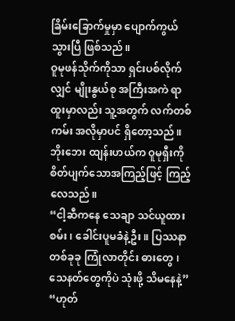ခြိမ်းခြောက်မှုမှာ ပျောက်ကွယ်သွားပြီ ဖြစ်သည်။
ဝူမုဖန်သိုက်ကိုသာ ရှင်းပစ်လိုက်လျှင် မျိုးနွယ်စု အကြီးအကဲ ရာထူးမှာလည်း သူ့အတွက် လက်တစ်ကမ်း အလိုမှာပင် ရှိတော့သည်။
ဘိုးဘေး ထျန်းဟယ်က ဝူမုရှီးကို စိတ်ပျက်သောအကြည့်ဖြင့် ကြည့်လေသည်။
“ငါ့ဆီကနေ သေချာ သင်ယူထားစမ်း၊ ခေါင်းပူမခံနဲ့ဦး။ ပြဿနာတစ်ခုခု ကြုံလာတိုင်း ဓားတွေ၊ သေနတ်တွေကိုပဲ သုံးဖို့ သိမနေနဲ့”
“ဟုတ်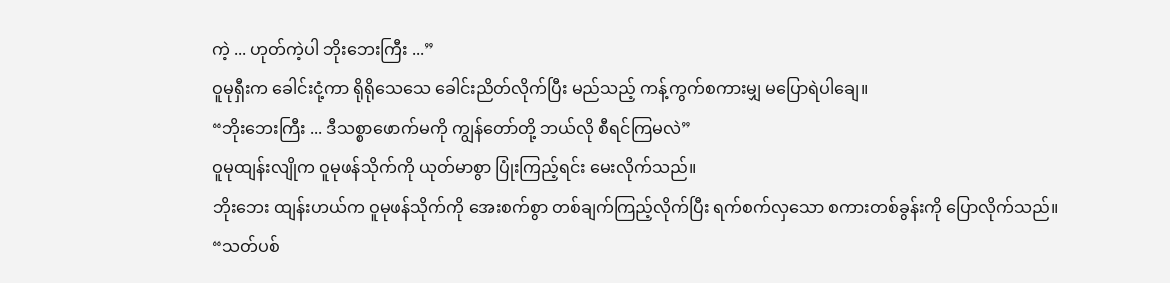ကဲ့ ... ဟုတ်ကဲ့ပါ ဘိုးဘေးကြီး ...”
ဝူမုရှီးက ခေါင်းငုံ့ကာ ရိုရိုသေသေ ခေါင်းညိတ်လိုက်ပြီး မည်သည့် ကန့်ကွက်စကားမျှ မပြောရဲပါချေ။
“ဘိုးဘေးကြီး ... ဒီသစ္စာဖောက်မကို ကျွန်တော်တို့ ဘယ်လို စီရင်ကြမလဲ”
ဝူမုထျန်းလျိုက ဝူမုဖန်သိုက်ကို ယုတ်မာစွာ ပြုံးကြည့်ရင်း မေးလိုက်သည်။
ဘိုးဘေး ထျန်းဟယ်က ဝူမုဖန်သိုက်ကို အေးစက်စွာ တစ်ချက်ကြည့်လိုက်ပြီး ရက်စက်လှသော စကားတစ်ခွန်းကို ပြောလိုက်သည်။
“သတ်ပစ်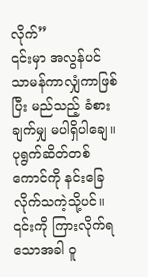လိုက်”
၎င်းမှာ အလွန်ပင် သာမန်ကာလျှံကာဖြစ်ပြီး မည်သည့် ခံစားချက်မျှ မပါရှိပါချေ။
ပုရွက်ဆိတ်တစ်ကောင်ကို နင်းခြေလိုက်သကဲ့သို့ပင်။
၎င်းကို ကြားလိုက်ရသောအခါ ဝူ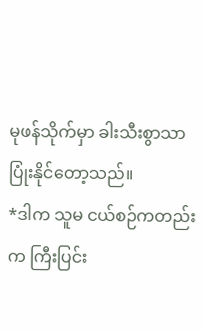မုဖန်သိုက်မှာ ခါးသီးစွာသာ ပြုံးနိုင်တော့သည်။
*ဒါက သူမ ငယ်စဉ်ကတည်းက ကြီးပြင်း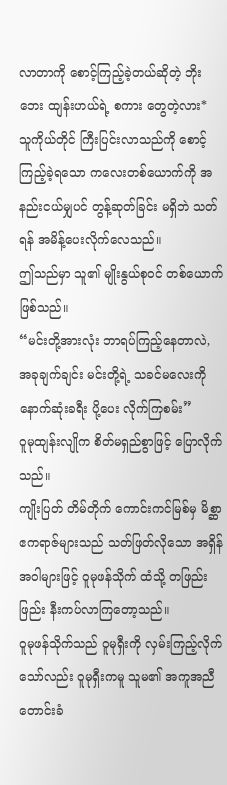လာတာကို စောင့်ကြည့်ခဲ့တယ်ဆိုတဲ့ ဘိုးဘေး ထျန်းဟယ်ရဲ့ စကား တွေတဲ့လား*
သူကိုယ်တိုင် ကြီးပြင်းလာသည်ကို စောင့်ကြည့်ခဲ့ရသော ကလေးတစ်ယောက်ကို အနည်းငယ်မျှပင် တွန့်ဆုတ်ခြင်း မရှိဘဲ သတ်ရန် အမိန့်ပေးလိုက်လေသည်။
ဤသည်မှာ သူ၏ မျိုးနွယ်စုဝင် တစ်ယောက် ဖြစ်သည်။
“မင်းတို့အားလုံး ဘာရပ်ကြည့်နေတာလဲ, အခုချက်ချင်း မင်းတို့ရဲ့ သခင်မလေးကို နောက်ဆုံးခရီး ပို့ပေး လိုက်ကြစမ်း”
ဝူမုထျန်းလျိုက စိတ်မရှည်စွာဖြင့် ပြောလိုက်သည်။
ကျိုးပြတ် တိမ်တိုက် ကောင်းကင်မြစ်မှ မိစ္ဆာဧကရာဇ်များသည် သတ်ဖြတ်လိုသော အရှိန်အဝါများဖြင့် ဝူမုဖန်သိုက် ထံသို့ တဖြည်းဖြည်း နီးကပ်လာကြတော့သည်။
ဝူမုဖန်သိုက်သည် ဝူမုရှီးကို လှမ်းကြည့်လိုက်သော်လည်း ဝူမုရှီးကမူ သူမ၏ အကူအညီတောင်းခံ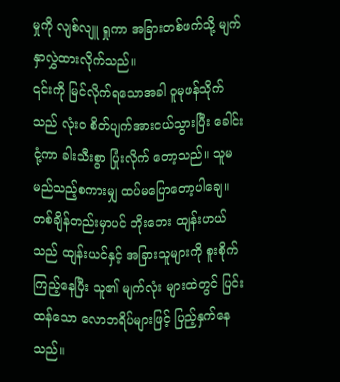မှုကို လျစ်လျူ ရှုကာ အခြားတစ်ဖက်သို့ မျက်နှာလွှဲထားလိုက်သည်။
၎င်းကို မြင်လိုက်ရသောအခါ ဝူမုဖန်သိုက်သည် လုံးဝ စိတ်ပျက်အားငယ်သွားပြီး ခေါင်းငုံ့ကာ ခါးသီးစွာ ပြုံးလိုက် တော့သည်။ သူမ မည်သည့်စကားမျှ ထပ်မပြောတော့ပါချေ။
တစ်ချိန်တည်းမှာပင် ဘိုးဘေး ထျန်းဟယ်သည် ထျန်းယင်နှင့် အခြားသူများကို စူးစိုက်ကြည့်နေပြီး သူ၏ မျက်လုံး များထဲတွင် ပြင်းထန်သော လောဘရိပ်များဖြင့် ပြည့်နှက်နေသည်။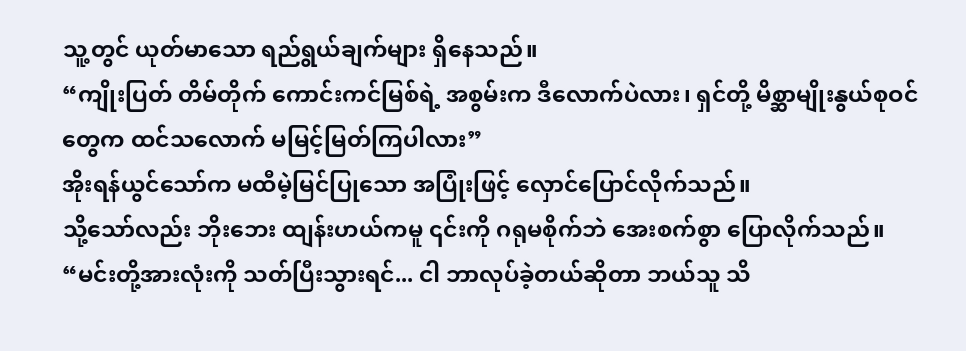သူ့တွင် ယုတ်မာသော ရည်ရွယ်ချက်များ ရှိနေသည်။
“ကျိုးပြတ် တိမ်တိုက် ကောင်းကင်မြစ်ရဲ့ အစွမ်းက ဒီလောက်ပဲလား၊ ရှင်တို့ မိစ္ဆာမျိုးနွယ်စုဝင်တွေက ထင်သလောက် မမြင့်မြတ်ကြပါလား”
အိုးရန်ယွင်သော်က မထီမဲ့မြင်ပြုသော အပြုံးဖြင့် လှောင်ပြောင်လိုက်သည်။
သို့သော်လည်း ဘိုးဘေး ထျန်းဟယ်ကမူ ၎င်းကို ဂရုမစိုက်ဘဲ အေးစက်စွာ ပြောလိုက်သည်။
“မင်းတို့အားလုံးကို သတ်ပြီးသွားရင်... ငါ ဘာလုပ်ခဲ့တယ်ဆိုတာ ဘယ်သူ သိ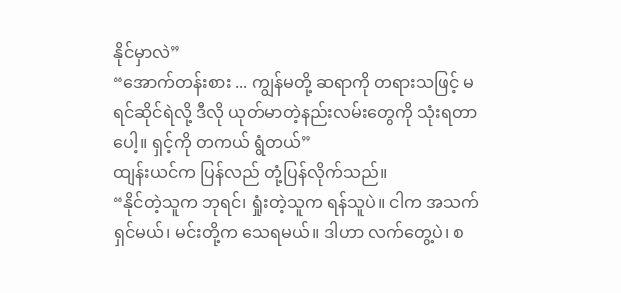နိုင်မှာလဲ”
“အောက်တန်းစား ... ကျွန်မတို့ ဆရာကို တရားသဖြင့် မရင်ဆိုင်ရဲလို့ ဒီလို ယုတ်မာတဲ့နည်းလမ်းတွေကို သုံးရတာပေါ့။ ရှင့်ကို တကယ် ရွံတယ်”
ထျန်းယင်က ပြန်လည် တုံ့ပြန်လိုက်သည်။
“နိုင်တဲ့သူက ဘုရင်၊ ရှုံးတဲ့သူက ရန်သူပဲ။ ငါက အသက်ရှင်မယ်၊ မင်းတို့က သေရမယ်။ ဒါဟာ လက်တွေ့ပဲ၊ စ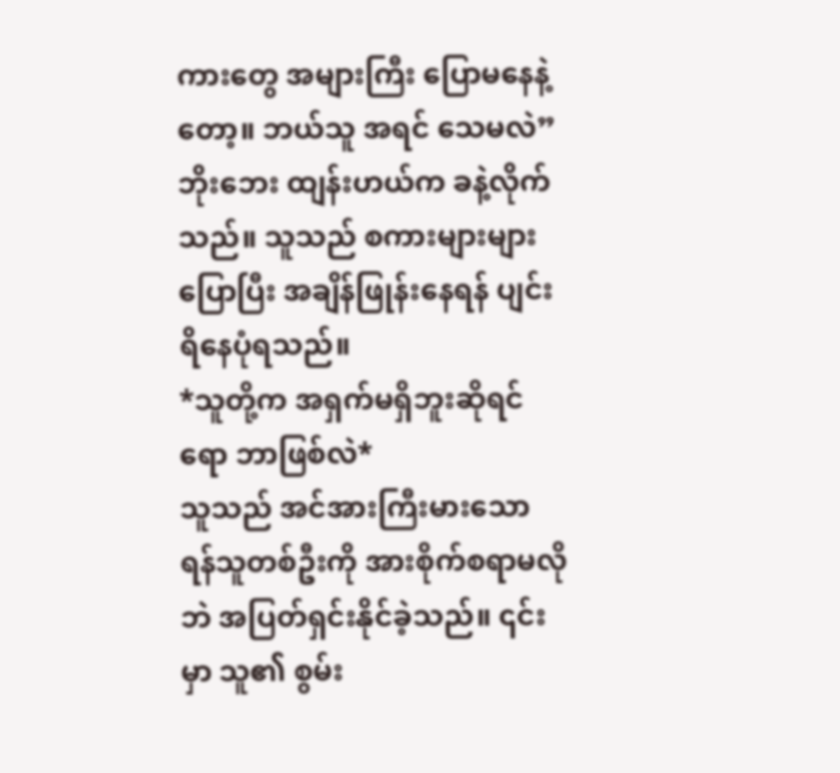ကားတွေ အများကြီး ပြောမနေနဲ့တော့။ ဘယ်သူ အရင် သေမလဲ”
ဘိုးဘေး ထျန်းဟယ်က ခနဲ့လိုက်သည်။ သူသည် စကားများများပြောပြီး အချိန်ဖြုန်းနေရန် ပျင်းရိနေပုံရသည်။
*သူတို့က အရှက်မရှိဘူးဆိုရင်ရော ဘာဖြစ်လဲ*
သူသည် အင်အားကြီးမားသော ရန်သူတစ်ဦးကို အားစိုက်စရာမလိုဘဲ အပြတ်ရှင်းနိုင်ခဲ့သည်။ ၎င်းမှာ သူ၏ စွမ်း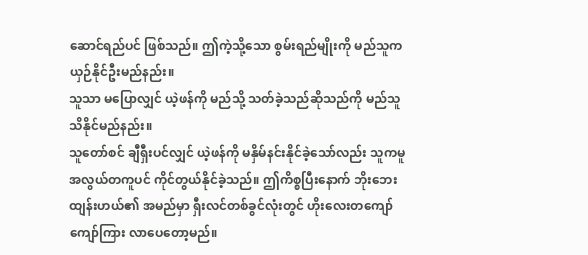ဆောင်ရည်ပင် ဖြစ်သည်။ ဤကဲ့သို့သော စွမ်းရည်မျိုးကို မည်သူက ယှဉ်နိုင်ဦးမည်နည်း။
သူသာ မပြောလျှင် ယဲ့ဖန်ကို မည်သို့ သတ်ခဲ့သည်ဆိုသည်ကို မည်သူ သိနိုင်မည်နည်း။
သူတော်စင် ချီရှီးပင်လျှင် ယဲ့ဖန်ကို မနှိမ်နင်းနိုင်ခဲ့သော်လည်း သူကမူ အလွယ်တကူပင် ကိုင်တွယ်နိုင်ခဲ့သည်။ ဤကိစ္စပြီးနောက် ဘိုးဘေး ထျန်းဟယ်၏ အမည်မှာ ရှီးလင်တစ်ခွင်လုံးတွင် ဟိုးလေးတကျော် ကျော်ကြား လာပေတော့မည်။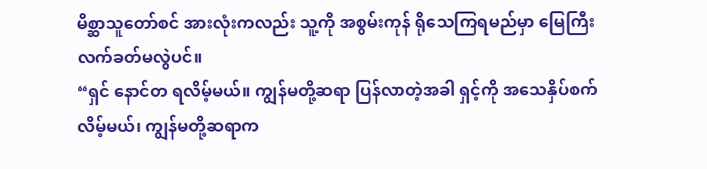မိစ္ဆာသူတော်စင် အားလုံးကလည်း သူ့ကို အစွမ်းကုန် ရိုသေကြရမည်မှာ မြေကြီးလက်ခတ်မလွဲပင်။
“ရှင် နောင်တ ရလိမ့်မယ်။ ကျွန်မတို့ဆရာ ပြန်လာတဲ့အခါ ရှင့်ကို အသေနှိပ်စက်လိမ့်မယ်၊ ကျွန်မတို့ဆရာက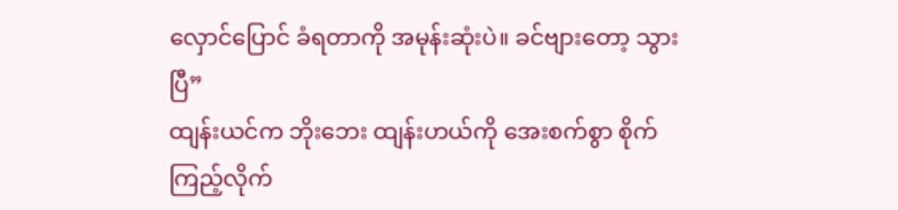လှောင်ပြောင် ခံရတာကို အမုန်းဆုံးပဲ။ ခင်ဗျားတော့ သွားပြီ”
ထျန်းယင်က ဘိုးဘေး ထျန်းဟယ်ကို အေးစက်စွာ စိုက်ကြည့်လိုက်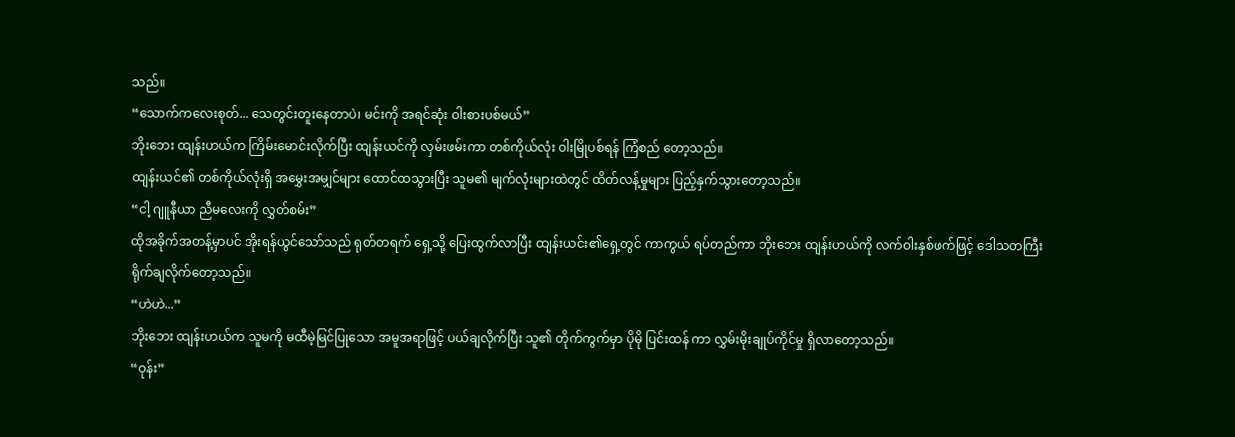သည်။
“သောက်ကလေးစုတ်... သေတွင်းတူးနေတာပဲ၊ မင်းကို အရင်ဆုံး ဝါးစားပစ်မယ်”
ဘိုးဘေး ထျန်းဟယ်က ကြိမ်းမောင်းလိုက်ပြီး ထျန်းယင်ကို လှမ်းဖမ်းကာ တစ်ကိုယ်လုံး ဝါးမြိုပစ်ရန် ကြံစည် တော့သည်။
ထျန်းယင်၏ တစ်ကိုယ်လုံးရှိ အမွှေးအမျှင်များ ထောင်ထသွားပြီး သူမ၏ မျက်လုံးများထဲတွင် ထိတ်လန့်မှုများ ပြည့်နှက်သွားတော့သည်။
“ငါ့ ဂျူနီယာ ညီမလေးကို လွှတ်စမ်း”
ထိုအခိုက်အတန့်မှာပင် အိုးရန်ယွင်သော်သည် ရုတ်တရက် ရှေ့သို့ ပြေးထွက်လာပြီး ထျန်းယင်း၏ရှေ့တွင် ကာကွယ် ရပ်တည်ကာ ဘိုးဘေး ထျန်းဟယ်ကို လက်ဝါးနှစ်ဖက်ဖြင့် ဒေါသတကြီး ရိုက်ချလိုက်တော့သည်။
“ဟဲဟဲ...”
ဘိုးဘေး ထျန်းဟယ်က သူမကို မထီမဲ့မြင်ပြုသော အမူအရာဖြင့် ပယ်ချလိုက်ပြီး သူ၏ တိုက်ကွက်မှာ ပိုမို ပြင်းထန် ကာ လွှမ်းမိုးချုပ်ကိုင်မှု ရှိလာတော့သည်။
“ဝုန်း”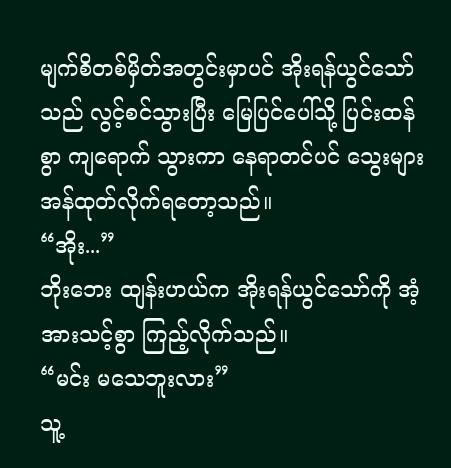မျက်စိတစ်မှိတ်အတွင်းမှာပင် အိုးရန်ယွင်သော်သည် လွင့်စင်သွားပြီး မြေပြင်ပေါ်သို့ ပြင်းထန်စွာ ကျရောက် သွားကာ နေရာတင်ပင် သွေးများ အန်ထုတ်လိုက်ရတော့သည်။
“အိုး...”
ဘိုးဘေး ထျန်းဟယ်က အိုးရန်ယွင်သော်ကို အံ့အားသင့်စွာ ကြည့်လိုက်သည်။
“မင်း မသေဘူးလား”
သူ့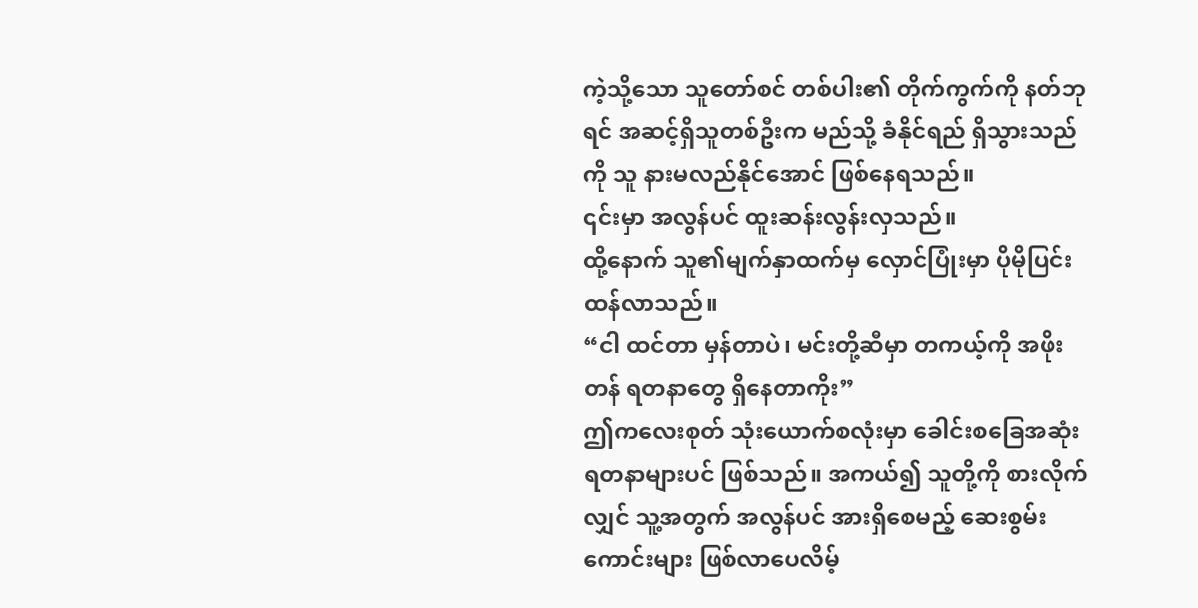ကဲ့သို့သော သူတော်စင် တစ်ပါး၏ တိုက်ကွက်ကို နတ်ဘုရင် အဆင့်ရှိသူတစ်ဦးက မည်သို့ ခံနိုင်ရည် ရှိသွားသည်ကို သူ နားမလည်နိုင်အောင် ဖြစ်နေရသည်။
၎င်းမှာ အလွန်ပင် ထူးဆန်းလွန်းလှသည်။
ထို့နောက် သူ၏မျက်နှာထက်မှ လှောင်ပြုံးမှာ ပိုမိုပြင်းထန်လာသည်။
“ငါ ထင်တာ မှန်တာပဲ၊ မင်းတို့ဆီမှာ တကယ့်ကို အဖိုးတန် ရတနာတွေ ရှိနေတာကိုး”
ဤကလေးစုတ် သုံးယောက်စလုံးမှာ ခေါင်းစခြေအဆုံးရတနာများပင် ဖြစ်သည်။ အကယ်၍ သူတို့ကို စားလိုက်လျှင် သူ့အတွက် အလွန်ပင် အားရှိစေမည့် ဆေးစွမ်းကောင်းများ ဖြစ်လာပေလိမ့်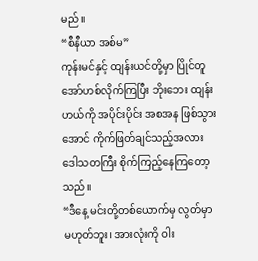မည်။
“စီနီယာ အစ်မ”
ကုန်းမင်နှင့် ထျန်းယင်တို့မှာ ပြိုင်တူ အော်ဟစ်လိုက်ကြပြီး ဘိုးဘေး ထျန်းဟယ်ကို အပိုင်းပိုင်း အစအန ဖြစ်သွားအောင် ကိုက်ဖြတ်ချင်သည့်အလား ဒေါသတကြီး စိုက်ကြည့်နေကြတော့သည်။
“ဒီနေ့ မင်းတို့တစ်ယောက်မှ လွတ်မှာ မဟုတ်ဘူး၊ အားလုံးကို ဝါး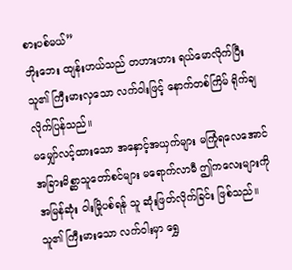စားပစ်မယ်”
ဘိုးဘေး ထျန်းဟယ်သည် တဟားဟား ရယ်မောလိုက်ပြီး သူ၏ ကြီးမားလှသော လက်ဝါးဖြင့် နောက်တစ်ကြိမ် ရိုက်ချလိုက်ပြန်သည်။
မမျှော်လင့်ထားသော အနှောင့်အယှက်များ မကြုံရလေအောင် အခြားမိစ္ဆာသူတော်စင်များ မရောက်လာမီ ဤကလေးများကို အမြန်ဆုံး ဝါးမြိုပစ်ရန် သူ ဆုံးဖြတ်လိုက်ခြင်း ဖြစ်သည်။
သူ၏ ကြီးမားသော လက်ဝါးမှာ ရွှေ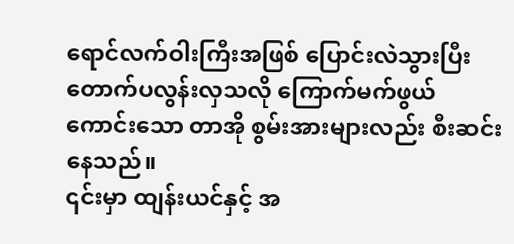ရောင်လက်ဝါးကြီးအဖြစ် ပြောင်းလဲသွားပြီး တောက်ပလွန်းလှသလို ကြောက်မက်ဖွယ် ကောင်းသော တာအို စွမ်းအားများလည်း စီးဆင်းနေသည်။
၎င်းမှာ ထျန်းယင်နှင့် အ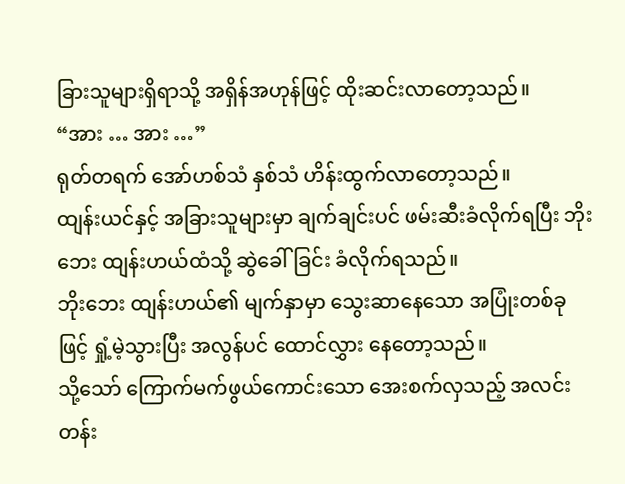ခြားသူများရှိရာသို့ အရှိန်အဟုန်ဖြင့် ထိုးဆင်းလာတော့သည်။
“အား … အား …”
ရုတ်တရက် အော်ဟစ်သံ နှစ်သံ ဟိန်းထွက်လာတော့သည်။
ထျန်းယင်နှင့် အခြားသူများမှာ ချက်ချင်းပင် ဖမ်းဆီးခံလိုက်ရပြီး ဘိုးဘေး ထျန်းဟယ်ထံသို့ ဆွဲခေါ်ခြင်း ခံလိုက်ရသည်။
ဘိုးဘေး ထျန်းဟယ်၏ မျက်နှာမှာ သွေးဆာနေသော အပြုံးတစ်ခုဖြင့် ရှုံ့မဲ့သွားပြီး အလွန်ပင် ထောင်လွှား နေတော့သည်။
သို့သော် ကြောက်မက်ဖွယ်ကောင်းသော အေးစက်လှသည့် အလင်းတန်း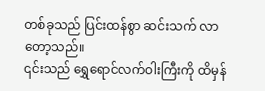တစ်ခုသည် ပြင်းထန်စွာ ဆင်းသက် လာတော့သည်။
၎င်းသည် ရွှေရောင်လက်ဝါးကြီးကို ထိမှန်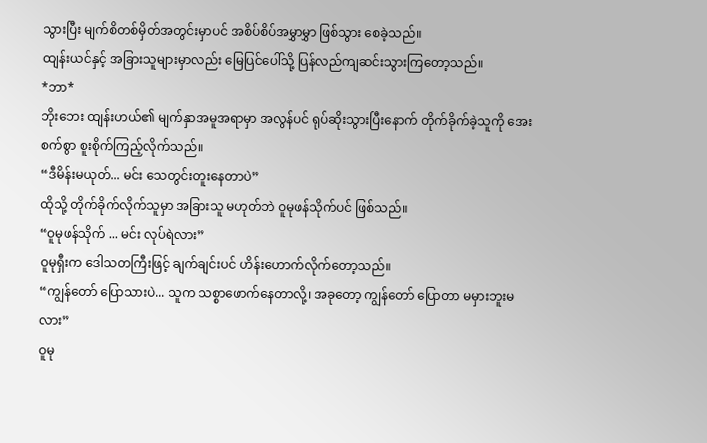သွားပြီး မျက်စိတစ်မှိတ်အတွင်းမှာပင် အစိပ်စိပ်အမွှာမွှာ ဖြစ်သွား စေခဲ့သည်။
ထျန်းယင်နှင့် အခြားသူများမှာလည်း မြေပြင်ပေါ်သို့ ပြန်လည်ကျဆင်းသွားကြတော့သည်။
*ဘာ*
ဘိုးဘေး ထျန်းဟယ်၏ မျက်နှာအမူအရာမှာ အလွန်ပင် ရုပ်ဆိုးသွားပြီးနောက် တိုက်ခိုက်ခဲ့သူကို အေးစက်စွာ စူးစိုက်ကြည့်လိုက်သည်။
“ဒီမိန်းမယုတ်... မင်း သေတွင်းတူးနေတာပဲ”
ထိုသို့ တိုက်ခိုက်လိုက်သူမှာ အခြားသူ မဟုတ်ဘဲ ဝူမုဖန်သိုက်ပင် ဖြစ်သည်။
“ဝူမုဖန်သိုက် ... မင်း လုပ်ရဲလား”
ဝူမုရှီးက ဒေါသတကြီးဖြင့် ချက်ချင်းပင် ဟိန်းဟောက်လိုက်တော့သည်။
“ကျွန်တော် ပြောသားပဲ... သူက သစ္စာဖောက်နေတာလို့၊ အခုတော့ ကျွန်တော် ပြောတာ မမှားဘူးမလား”
ဝူမု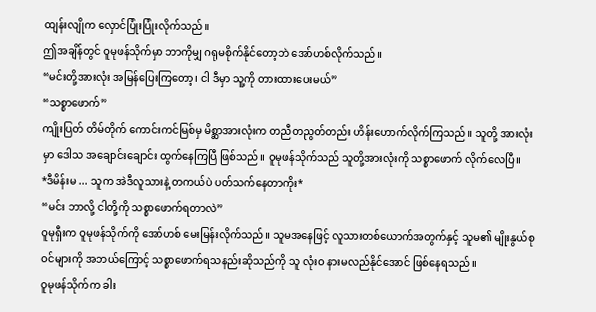ထျန်းလျိုက လှောင်ပြုံးပြုံးလိုက်သည်။
ဤအချိန်တွင် ဝူမုဖန်သိုက်မှာ ဘာကိုမျှ ဂရုမစိုက်နိုင်တော့ဘဲ အော်ဟစ်လိုက်သည်။
“မင်းတို့အားလုံး အမြန်ပြေးကြတော့၊ ငါ ဒီမှာ သူ့ကို တားထားပေးမယ်”
“သစ္စာဖောက်”
ကျိုးပြတ် တိမ်တိုက် ကောင်းကင်မြစ်မှ မိစ္ဆာအားလုံးက တညီတညွတ်တည်း ဟိန်းဟောက်လိုက်ကြသည်။ သူတို့ အားလုံးမှာ ဒေါသ အချောင်းချောင်း ထွက်နေကြပြီ ဖြစ်သည်။ ဝူမုဖန်သိုက်သည် သူတို့အားလုံးကို သစ္စာဖောက် လိုက်လေပြီ။
*ဒီမိန်းမ ... သူက အဲဒီလူသားနဲ့ တကယ်ပဲ ပတ်သက်နေတာကိုး*
“မင်း ဘာလို့ ငါတို့ကို သစ္စာဖောက်ရတာလဲ”
ဝူမုရှီးက ဝူမုဖန်သိုက်ကို အော်ဟစ် မေးမြန်းလိုက်သည်။ သူမအနေဖြင့် လူသားတစ်ယောက်အတွက်နှင့် သူမ၏ မျိုးနွယ်စုဝင်များကို အဘယ်ကြောင့် သစ္စာဖောက်ရသနည်းဆိုသည်ကို သူ လုံးဝ နားမလည်နိုင်အောင် ဖြစ်နေရသည်။
ဝူမုဖန်သိုက်က ခါး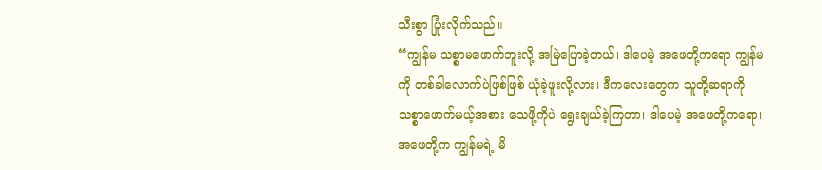သီးစွာ ပြုံးလိုက်သည်။
“ကျွန်မ သစ္စာမဖောက်ဘူးလို့ အမြဲပြောခဲ့တယ်၊ ဒါပေမဲ့ အဖေတို့ကရော ကျွန်မကို တစ်ခါလောက်ပဲဖြစ်ဖြစ် ယုံခဲ့ဖူးလို့လား၊ ဒီကလေးတွေက သူတို့ဆရာကို သစ္စာဖောက်မယ့်အစား သေဖို့ကိုပဲ ရွေးချယ်ခဲ့ကြတာ၊ ဒါပေမဲ့ အဖေတို့ကရော၊ အဖေတို့က ကျွန်မရဲ့ မိ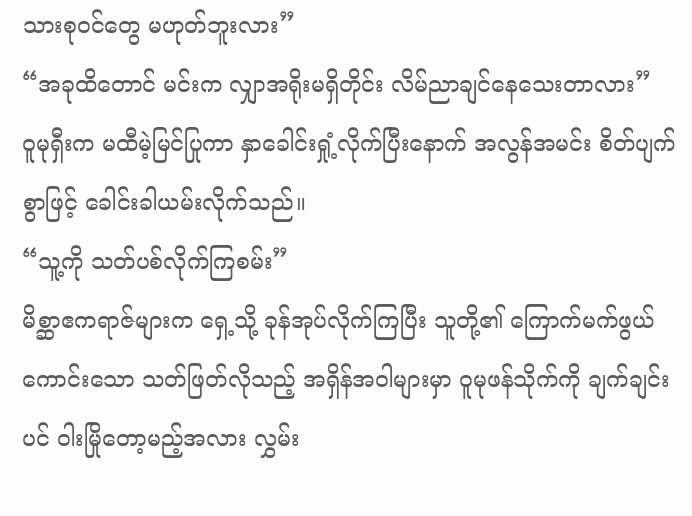သားစုဝင်တွေ မဟုတ်ဘူးလား”
“အခုထိတောင် မင်းက လျှာအရိုးမရှိတိုင်း လိမ်ညာချင်နေသေးတာလား”
ဝူမုရှီးက မထီမဲ့မြင်ပြုကာ နှာခေါင်းရှုံ့လိုက်ပြီးနောက် အလွန်အမင်း စိတ်ပျက်စွာဖြင့် ခေါင်းခါယမ်းလိုက်သည်။
“သူ့ကို သတ်ပစ်လိုက်ကြစမ်း”
မိစ္ဆာဧကရာဇ်များက ရှေ့သို့ ခုန်အုပ်လိုက်ကြပြီး သူတို့၏ ကြောက်မက်ဖွယ်ကောင်းသော သတ်ဖြတ်လိုသည့် အရှိန်အဝါများမှာ ဝူမုဖန်သိုက်ကို ချက်ချင်းပင် ဝါးမြိုတော့မည့်အလား လွှမ်း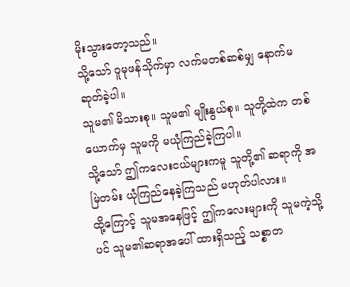မိုးသွားတော့သည်။
သို့သော် ဝူမုဖန်သိုက်မှာ လက်မတစ်ဆစ်မျှ နောက်မဆုတ်ခဲ့ပါ။
သူမ၏ မိသားစု။ သူမ၏ မျိုးနွယ်စု။ သူတို့ထဲက တစ်ယောက်မှ သူမကို မယုံကြည်ခဲ့ကြပါ။
သို့သော် ဤကလေးငယ်များကမူ သူတို့၏ ဆရာကို အမြဲတမ်း ယုံကြည်နေခဲ့ကြသည် မဟုတ်ပါလား။
ထို့ကြောင့် သူမအနေဖြင့် ဤကလေးများကို သူမကဲ့သို့ပင် သူမ၏ဆရာအပေါ် ထားရှိသည့် သစ္စာတ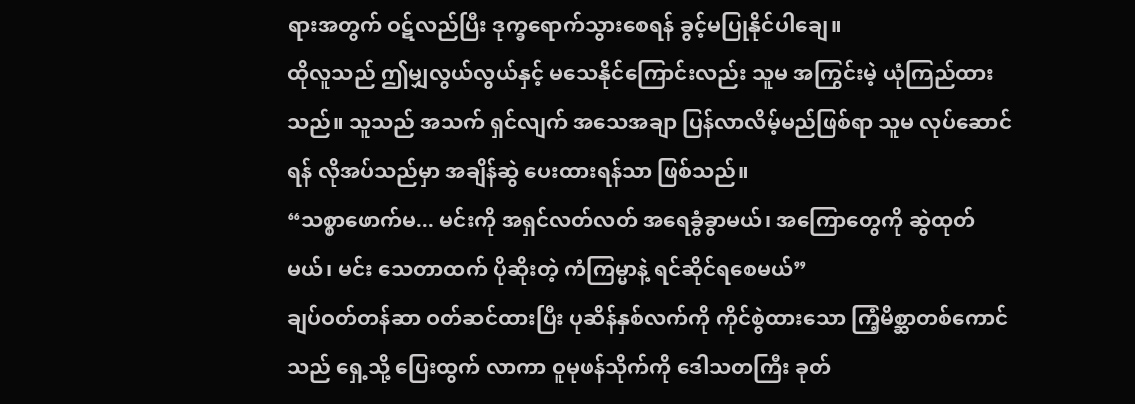ရားအတွက် ဝဋ်လည်ပြီး ဒုက္ခရောက်သွားစေရန် ခွင့်မပြုနိုင်ပါချေ။
ထိုလူသည် ဤမျှလွယ်လွယ်နှင့် မသေနိုင်ကြောင်းလည်း သူမ အကြွင်းမဲ့ ယုံကြည်ထားသည်။ သူသည် အသက် ရှင်လျက် အသေအချာ ပြန်လာလိမ့်မည်ဖြစ်ရာ သူမ လုပ်ဆောင်ရန် လိုအပ်သည်မှာ အချိန်ဆွဲ ပေးထားရန်သာ ဖြစ်သည်။
“သစ္စာဖောက်မ... မင်းကို အရှင်လတ်လတ် အရေခွံခွာမယ်၊ အကြောတွေကို ဆွဲထုတ်မယ်၊ မင်း သေတာထက် ပိုဆိုးတဲ့ ကံကြမ္မာနဲ့ ရင်ဆိုင်ရစေမယ်”
ချပ်ဝတ်တန်ဆာ ဝတ်ဆင်ထားပြီး ပုဆိန်နှစ်လက်ကို ကိုင်စွဲထားသော ကြံ့မိစ္ဆာတစ်ကောင်သည် ရှေ့သို့ ပြေးထွက် လာကာ ဝူမုဖန်သိုက်ကို ဒေါသတကြီး ခုတ်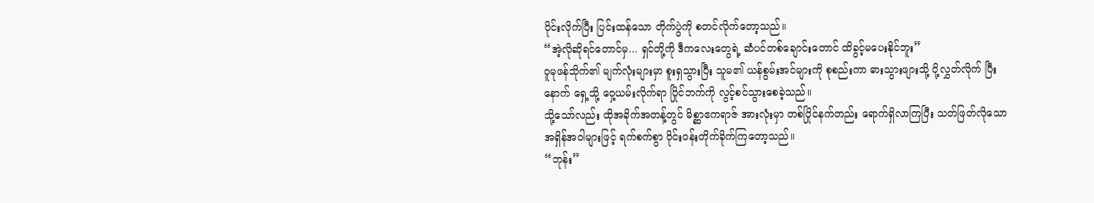ပိုင်းလိုက်ပြီး ပြင်းထန်သော တိုက်ပွဲကို စတင်လိုက်တော့သည်။
“အဲ့လိုဆိုရင်တောင်မှ... ရှင်တို့ကို ဒီကလေးတွေရဲ့ ဆံပင်တစ်ချောင်းတောင် ထိခွင့်မပေးနိုင်ဘူး”
ဝူမုဖန်သိုက်၏ မျက်လုံးများမှာ စူးရှသွားပြီး သူမ၏ ယန်စွမ်းအင်များကို စုစည်းကာ ဓားသွားဖျားသို့ ပို့လွှတ်လိုက် ပြီးနောက် ရှေ့သို့ ဝှေ့ယမ်းလိုက်ရာ ပြိုင်ဘက်ကို လွင့်စင်သွားစေခဲ့သည်။
သို့သော်လည်း ထိုအခိုက်အတန့်တွင် မိစ္ဆာဧကရာဇ် အားလုံးမှာ တစ်ပြိုင်နက်တည်း ရောက်ရှိလာကြပြီး သတ်ဖြတ်လိုသော အရှိန်အဝါများဖြင့် ရက်စက်စွာ ဝိုင်းဝန်းတိုက်ခိုက်ကြတော့သည်။
“ဘုန်း”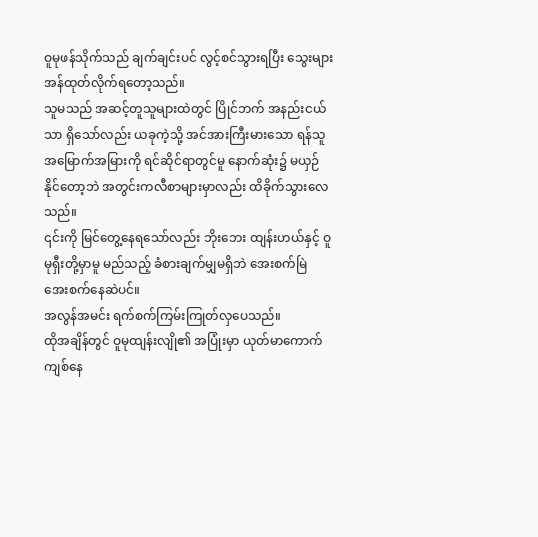ဝူမုဖန်သိုက်သည် ချက်ချင်းပင် လွင့်စင်သွားရပြီး သွေးများ အန်ထုတ်လိုက်ရတော့သည်။
သူမသည် အဆင့်တူသူများထဲတွင် ပြိုင်ဘက် အနည်းငယ်သာ ရှိသော်လည်း ယခုကဲ့သို့ အင်အားကြီးမားသော ရန်သူ အမြောက်အမြားကို ရင်ဆိုင်ရာတွင်မူ နောက်ဆုံး၌ မယှဉ်နိုင်တော့ဘဲ အတွင်းကလီစာများမှာလည်း ထိခိုက်သွားလေသည်။
၎င်းကို မြင်တွေ့နေရသော်လည်း ဘိုးဘေး ထျန်းဟယ်နှင့် ဝူမုရှီးတို့မှာမူ မည်သည့် ခံစားချက်မျှမရှိဘဲ အေးစက်မြဲ အေးစက်နေဆဲပင်။
အလွန်အမင်း ရက်စက်ကြမ်းကြုတ်လှပေသည်။
ထိုအချိန်တွင် ဝူမုထျန်းလျို၏ အပြုံးမှာ ယုတ်မာကောက်ကျစ်နေ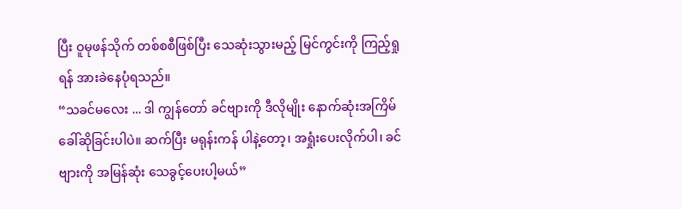ပြီး ဝူမုဖန်သိုက် တစ်စစီဖြစ်ပြီး သေဆုံးသွားမည့် မြင်ကွင်းကို ကြည့်ရှုရန် အားခဲနေပုံရသည်။
“သခင်မလေး ... ဒါ ကျွန်တော် ခင်ဗျားကို ဒီလိုမျိုး နောက်ဆုံးအကြိမ် ခေါ်ဆိုခြင်းပါပဲ။ ဆက်ပြီး မရုန်းကန် ပါနဲ့တော့၊ အရှုံးပေးလိုက်ပါ၊ ခင်ဗျားကို အမြန်ဆုံး သေခွင့်ပေးပါ့မယ်”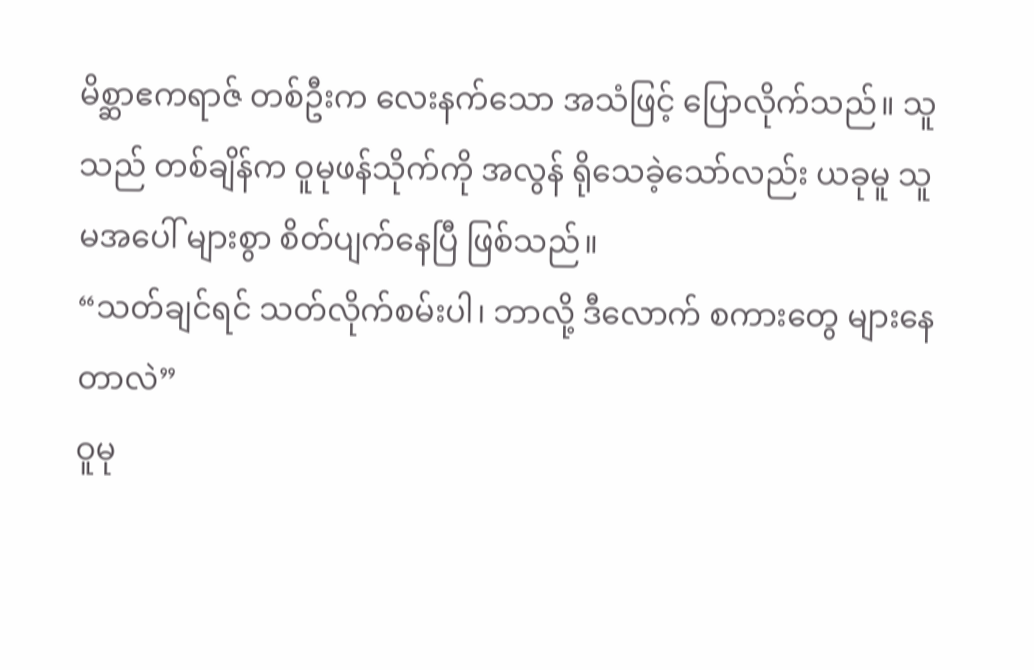မိစ္ဆာဧကရာဇ် တစ်ဦးက လေးနက်သော အသံဖြင့် ပြောလိုက်သည်။ သူသည် တစ်ချိန်က ဝူမုဖန်သိုက်ကို အလွန် ရိုသေခဲ့သော်လည်း ယခုမူ သူမအပေါ် များစွာ စိတ်ပျက်နေပြီ ဖြစ်သည်။
“သတ်ချင်ရင် သတ်လိုက်စမ်းပါ၊ ဘာလို့ ဒီလောက် စကားတွေ များနေတာလဲ”
ဝူမု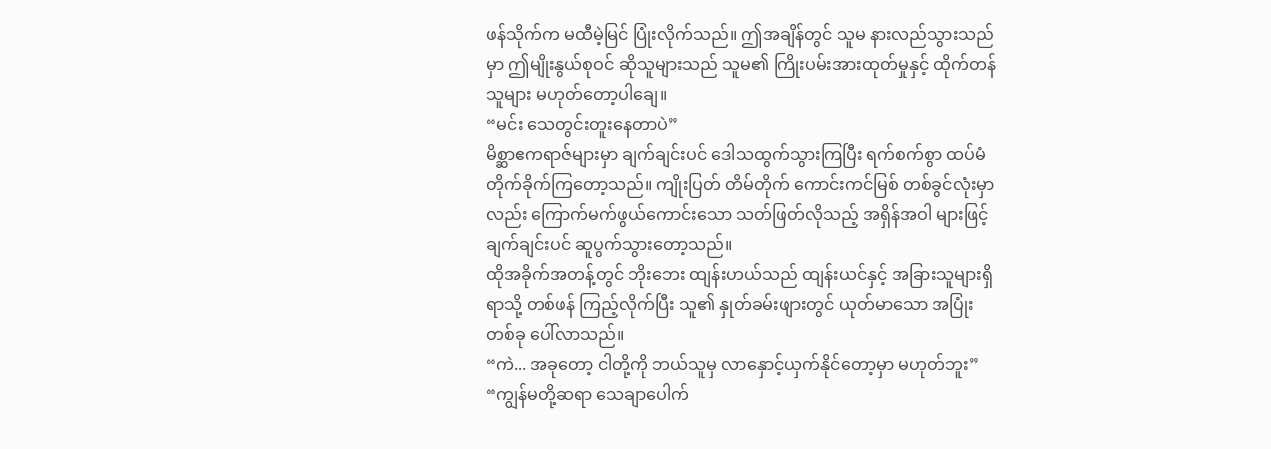ဖန်သိုက်က မထီမဲ့မြင် ပြုံးလိုက်သည်။ ဤအချိန်တွင် သူမ နားလည်သွားသည်မှာ ဤမျိုးနွယ်စုဝင် ဆိုသူများသည် သူမ၏ ကြိုးပမ်းအားထုတ်မှုနှင့် ထိုက်တန်သူများ မဟုတ်တော့ပါချေ။
“မင်း သေတွင်းတူးနေတာပဲ”
မိစ္ဆာဧကရာဇ်များမှာ ချက်ချင်းပင် ဒေါသထွက်သွားကြပြီး ရက်စက်စွာ ထပ်မံ တိုက်ခိုက်ကြတော့သည်။ ကျိုးပြတ် တိမ်တိုက် ကောင်းကင်မြစ် တစ်ခွင်လုံးမှာလည်း ကြောက်မက်ဖွယ်ကောင်းသော သတ်ဖြတ်လိုသည့် အရှိန်အဝါ များဖြင့် ချက်ချင်းပင် ဆူပွက်သွားတော့သည်။
ထိုအခိုက်အတန့်တွင် ဘိုးဘေး ထျန်းဟယ်သည် ထျန်းယင်နှင့် အခြားသူများရှိရာသို့ တစ်ဖန် ကြည့်လိုက်ပြီး သူ၏ နှုတ်ခမ်းဖျားတွင် ယုတ်မာသော အပြုံးတစ်ခု ပေါ်လာသည်။
“ကဲ... အခုတော့ ငါတို့ကို ဘယ်သူမှ လာနှောင့်ယှက်နိုင်တော့မှာ မဟုတ်ဘူး”
“ကျွန်မတို့ဆရာ သေချာပေါက်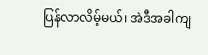ပြန်လာလိမ့်မယ်၊ အဲဒီအခါကျ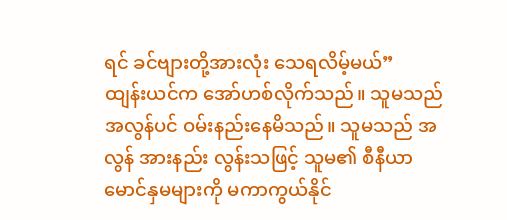ရင် ခင်ဗျားတို့အားလုံး သေရလိမ့်မယ်”
ထျန်းယင်က အော်ဟစ်လိုက်သည်။ သူမသည် အလွန်ပင် ဝမ်းနည်းနေမိသည်။ သူမသည် အလွန် အားနည်း လွန်းသဖြင့် သူမ၏ စီနီယာ မောင်နှမများကို မကာကွယ်နိုင်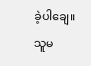ခဲ့ပါချေ။ သူမ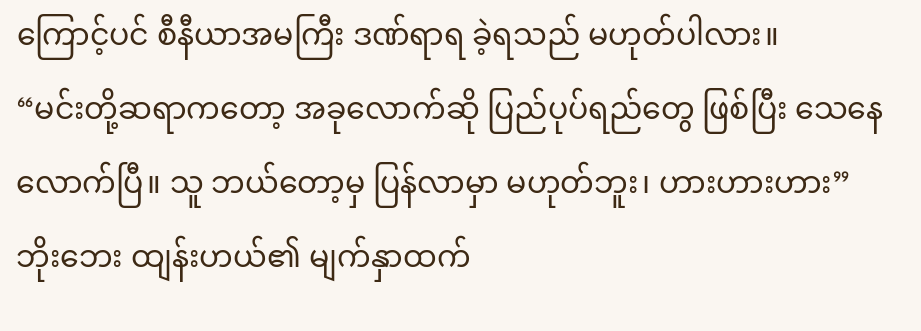ကြောင့်ပင် စီနီယာအမကြီး ဒဏ်ရာရ ခဲ့ရသည် မဟုတ်ပါလား။
“မင်းတို့ဆရာကတော့ အခုလောက်ဆို ပြည်ပုပ်ရည်တွေ ဖြစ်ပြီး သေနေလောက်ပြီ။ သူ ဘယ်တော့မှ ပြန်လာမှာ မဟုတ်ဘူး၊ ဟားဟားဟား”
ဘိုးဘေး ထျန်းဟယ်၏ မျက်နှာထက်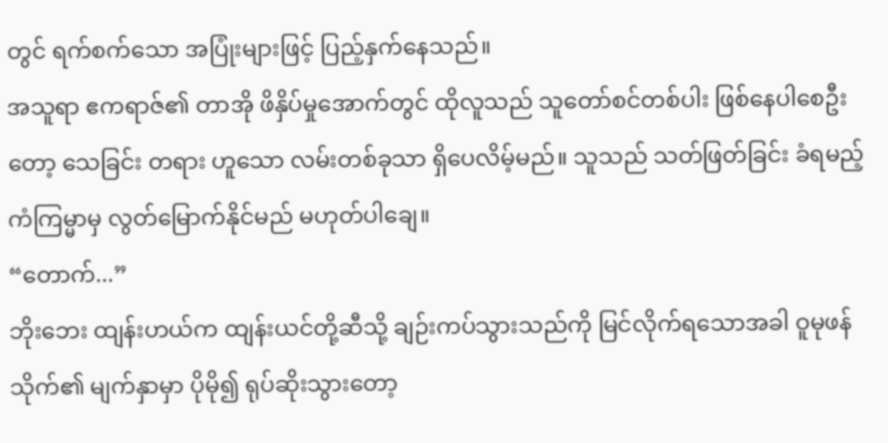တွင် ရက်စက်သော အပြုံးများဖြင့် ပြည့်နှက်နေသည်။
အသူရာ ဧကရာဇ်၏ တာအို ဖိနှိပ်မှုအောက်တွင် ထိုလူသည် သူတော်စင်တစ်ပါး ဖြစ်နေပါစေဦးတော့ သေခြင်း တရား ဟူသော လမ်းတစ်ခုသာ ရှိပေလိမ့်မည်။ သူသည် သတ်ဖြတ်ခြင်း ခံရမည့် ကံကြမ္မာမှ လွတ်မြောက်နိုင်မည် မဟုတ်ပါချေ။
“တောက်...”
ဘိုးဘေး ထျန်းဟယ်က ထျန်းယင်တို့ဆီသို့ ချဉ်းကပ်သွားသည်ကို မြင်လိုက်ရသောအခါ ဝူမုဖန်သိုက်၏ မျက်နှာမှာ ပိုမို၍ ရုပ်ဆိုးသွားတော့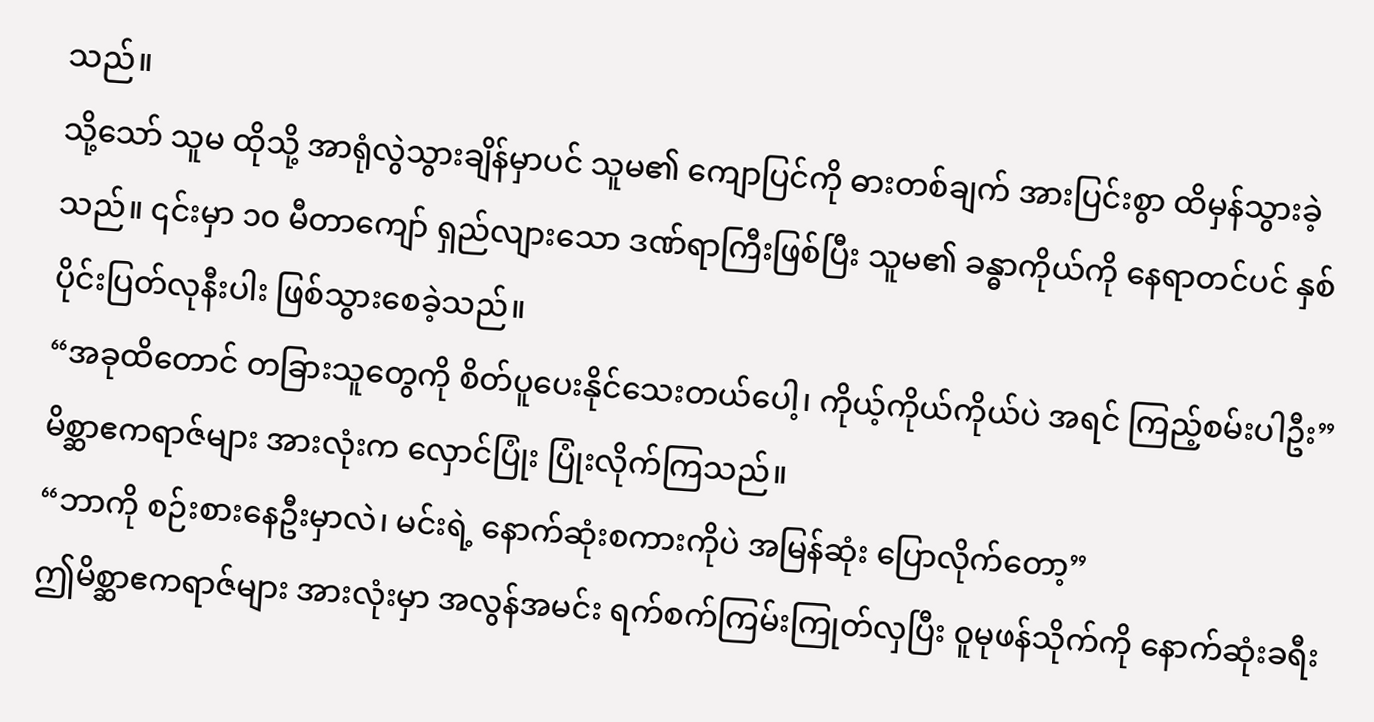သည်။
သို့သော် သူမ ထိုသို့ အာရုံလွဲသွားချိန်မှာပင် သူမ၏ ကျောပြင်ကို ဓားတစ်ချက် အားပြင်းစွာ ထိမှန်သွားခဲ့သည်။ ၎င်းမှာ ၁၀ မီတာကျော် ရှည်လျားသော ဒဏ်ရာကြီးဖြစ်ပြီး သူမ၏ ခန္ဓာကိုယ်ကို နေရာတင်ပင် နှစ်ပိုင်းပြတ်လုနီးပါး ဖြစ်သွားစေခဲ့သည်။
“အခုထိတောင် တခြားသူတွေကို စိတ်ပူပေးနိုင်သေးတယ်ပေါ့၊ ကိုယ့်ကိုယ်ကိုယ်ပဲ အရင် ကြည့်စမ်းပါဦး”
မိစ္ဆာဧကရာဇ်များ အားလုံးက လှောင်ပြုံး ပြုံးလိုက်ကြသည်။
“ဘာကို စဉ်းစားနေဦးမှာလဲ၊ မင်းရဲ့ နောက်ဆုံးစကားကိုပဲ အမြန်ဆုံး ပြောလိုက်တော့”
ဤမိစ္ဆာဧကရာဇ်များ အားလုံးမှာ အလွန်အမင်း ရက်စက်ကြမ်းကြုတ်လှပြီး ဝူမုဖန်သိုက်ကို နောက်ဆုံးခရီး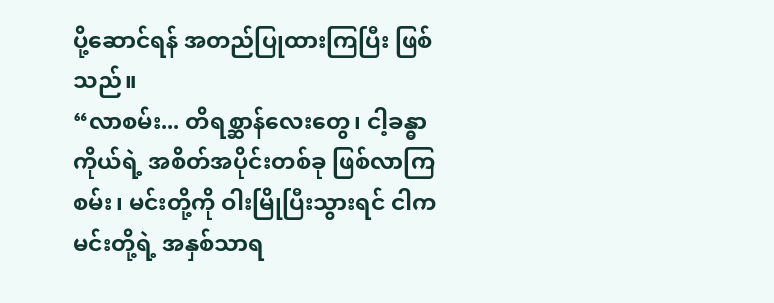ပို့ဆောင်ရန် အတည်ပြုထားကြပြီး ဖြစ်သည်။
“လာစမ်း... တိရစ္ဆာန်လေးတွေ၊ ငါ့ခန္ဓာကိုယ်ရဲ့ အစိတ်အပိုင်းတစ်ခု ဖြစ်လာကြစမ်း၊ မင်းတို့ကို ဝါးမြိုပြီးသွားရင် ငါက မင်းတို့ရဲ့ အနှစ်သာရ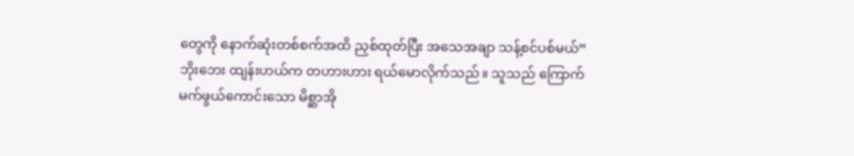တွေကို နောက်ဆုံးတစ်စက်အထိ ညှစ်ထုတ်ပြီး အသေအချာ သန့်စင်ပစ်မယ်”
ဘိုးဘေး ထျန်းဟယ်က တဟားဟား ရယ်မောလိုက်သည်။ သူသည် ကြောက်မက်ဖွယ်ကောင်းသော မိစ္ဆာအို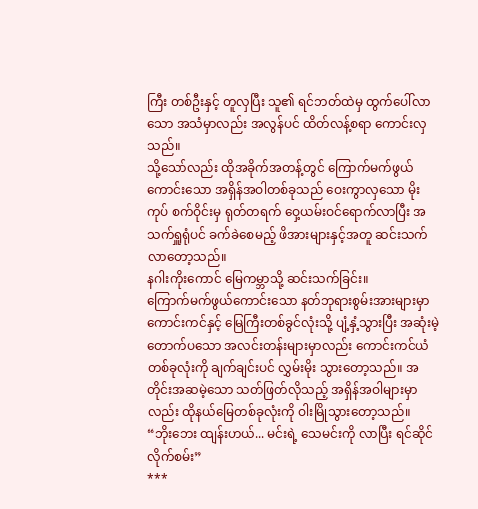ကြီး တစ်ဦးနှင့် တူလှပြီး သူ၏ ရင်ဘတ်ထဲမှ ထွက်ပေါ်လာသော အသံမှာလည်း အလွန်ပင် ထိတ်လန့်စရာ ကောင်းလှသည်။
သို့သော်လည်း ထိုအခိုက်အတန့်တွင် ကြောက်မက်ဖွယ်ကောင်းသော အရှိန်အဝါတစ်ခုသည် ဝေးကွာလှသော မိုးကုပ် စက်ဝိုင်းမှ ရုတ်တရက် ဝှေ့ယမ်းဝင်ရောက်လာပြီး အသက်ရှူရုံပင် ခက်ခဲစေမည့် ဖိအားများနှင့်အတူ ဆင်းသက်လာတော့သည်။
နဂါးကိုးကောင် မြေကမ္ဘာသို့ ဆင်းသက်ခြင်း။
ကြောက်မက်ဖွယ်ကောင်းသော နတ်ဘုရားစွမ်းအားများမှာ ကောင်းကင်နှင့် မြေကြီးတစ်ခွင်လုံးသို့ ပျံ့နှံ့သွားပြီး အဆုံးမဲ့ တောက်ပသော အလင်းတန်းများမှာလည်း ကောင်းကင်ယံတစ်ခုလုံးကို ချက်ချင်းပင် လွှမ်းမိုး သွားတော့သည်။ အတိုင်းအဆမဲ့သော သတ်ဖြတ်လိုသည့် အရှိန်အဝါများမှာလည်း ထိုနယ်မြေတစ်ခုလုံးကို ဝါးမြိုသွားတော့သည်။
“ဘိုးဘေး ထျန်းဟယ်... မင်းရဲ့ သေမင်းကို လာပြီး ရင်ဆိုင်လိုက်စမ်း”
***